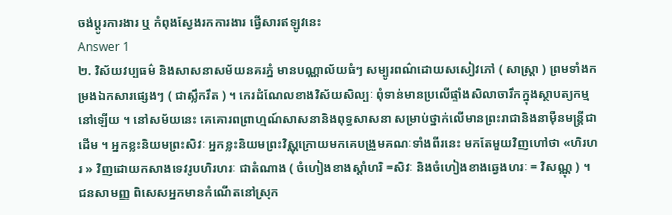ចង់ប្តូរការងារ ឬ កំពុងស្វែងរកការងារ ផ្វើសារឥឡូវនេះ
Answer 1
២. វិស័យវប្បធម៌ និងសាសនាសម័យនគរភ្នំ មានបណ្ណាល័យធំៗ សម្បូរពណ៌ដោយសសៀវភៅ ( សាស្រ្តា ) ព្រមទាំងកម្រងឯកសារផ្សេងៗ ( ជាស្លឹករឹត ) ។ កេរដំណែលខាងវិស័យសិល្បៈ ពុំទាន់មានប្រលើផ្ទាំងសិលាចារឹកក្នុងស្ថាបត្យកម្មនៅឡើយ ។ នៅសម័យនេះ គេគោរពព្រាហ្មណ៍សាសនានិងពុទ្ធសាសនា សម្រាប់ថ្នាក់លើមានព្រះរាជានិងនាម៉ឺនមន្រ្តីជាដើម ។ អ្នកខ្លះនិយមព្រះសិវៈ អ្នកខ្លះនិយមព្រះវិស្ណុក្រោយមកគេបង្រួមគណៈទាំងពីរនេះ មកតែមួយវិញហៅថា «ហិរហរ » វិញដោយកសាងទេវរូបហិរហរៈ ជាតំណាង ( ចំហៀងខាងស្តាំហរិ =សិវៈ និងចំហៀងខាងឆ្វេងហរៈ = វិសណ្ណុ ) ។ ជនសាមញ្ញ ពិសេសអ្នកមានកំណើតនៅស្រុក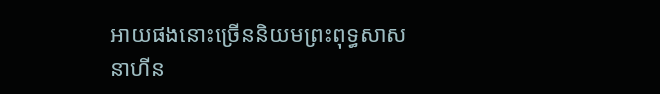អាយផងនោះច្រើននិយមព្រះពុទ្ធសាសនាហីន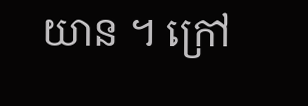យាន ។ ក្រៅ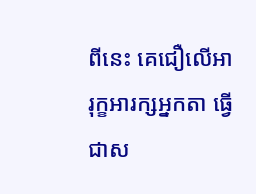ពីនេះ គេជឿលើអារុក្ខអារក្សអ្នកតា ធ្វើជាស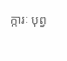ក្ការៈ បុព្វ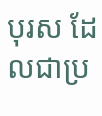បុរស ដែលជាប្រ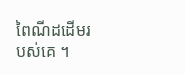ពៃណីដដើមរបស់គេ ។